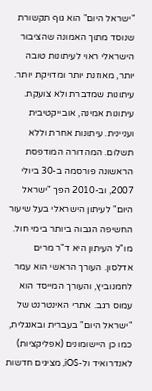"ישראל היום" הוא גוף תקשורת שנוסד מתוך האמונה שהציבור הישראלי ראוי לעיתונות טובה יותר, מאוזנת יותר ומדויקת יותר. עיתונות שמדברת ולא צועקת. עיתונות אמינה, אובייקטיבית ועניינית. עיתונות אחרת וללא תשלום. המהדורה המודפסת הראשונה פורסמה ב-30 ביולי 2007, וב-2010 הפך "ישראל היום" לעיתון הישראלי בעל שיעור החשיפה הגבוה ביותר בימי חול. מו"ל העיתון היא ד"ר מרים אדלסון. העורך הראשי הוא עמר לחמנוביץ, והעורך המייסד הוא עמוס רגב. אתרי האינטרנט של "ישראל היום" בעברית ובאנגלית, כמו כן היישומונים (אפליקציות) לאנדרואיד ול-iOS, מציגים חדשות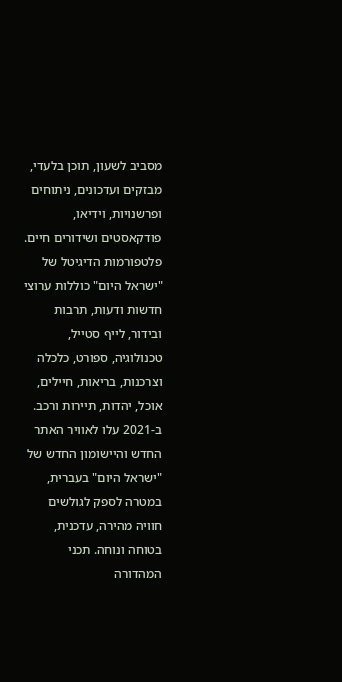מסביב לשעון, תוכן בלעדי, מבזקים ועדכונים, ניתוחים ופרשנויות, וידיאו, פודקאסטים ושידורים חיים. פלטפורמות הדיגיטל של "ישראל היום" כוללות ערוצי חדשות ודעות, תרבות ובידור, לייף סטייל, טכנולוגיה, ספורט, כלכלה וצרכנות, בריאות, חיילים, אוכל, יהדות, תיירות ורכב. ב-2021 עלו לאוויר האתר החדש והיישומון החדש של "ישראל היום" בעברית, במטרה לספק לגולשים חוויה מהירה, עדכנית, בטוחה ונוחה. תכני המהדורה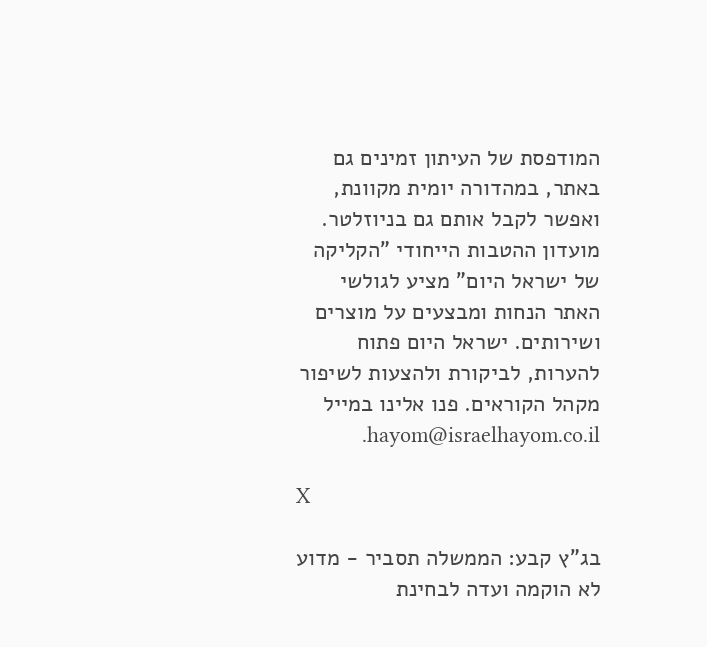המודפסת של העיתון זמינים גם באתר, במהדורה יומית מקוונת, ואפשר לקבל אותם גם בניוזלטר. מועדון ההטבות הייחודי "הקליקה של ישראל היום" מציע לגולשי האתר הנחות ומבצעים על מוצרים ושירותים. ישראל היום פתוח להערות, לביקורת ולהצעות לשיפור מקהל הקוראים. פנו אלינו במייל hayom@israelhayom.co.il.

X

בג"ץ קבע: הממשלה תסביר - מדוע לא הוקמה ועדה לבחינת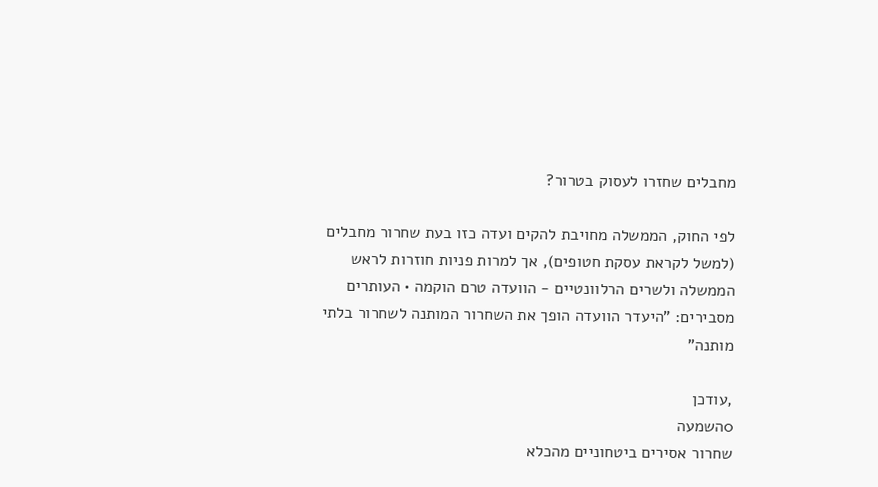מחבלים שחזרו לעסוק בטרור?

לפי החוק, הממשלה מחויבת להקים ועדה כזו בעת שחרור מחבלים (למשל לקראת עסקת חטופים), אך למרות פניות חוזרות לראש הממשלה ולשרים הרלוונטיים - הוועדה טרם הוקמה • העותרים מסבירים: "היעדר הוועדה הופך את השחרור המותנה לשחרור בלתי מותנה"

,עודכן
0השמעה
שחרור אסירים ביטחוניים מהכלא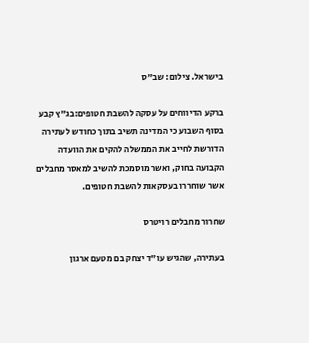בישראל. צילום: שב"ס

ברקע הדיווחים על עסקה להשבת חטופים:בג"ץ קבע בסוף השבוע כי המדינה תשיב בתוך כחודש לעתירה הדורשת לחייב את הממשלה להקים את הוועדה הקבועה בחוק, ואשר מוסמכת להשיב למאסר מחבלים אשר שוחררו בעסקאות להשבת חטופים.

שחרור מחבלים רויטרס

בעתירה, שהגיש עו"ד יצחק בם מטעם ארגון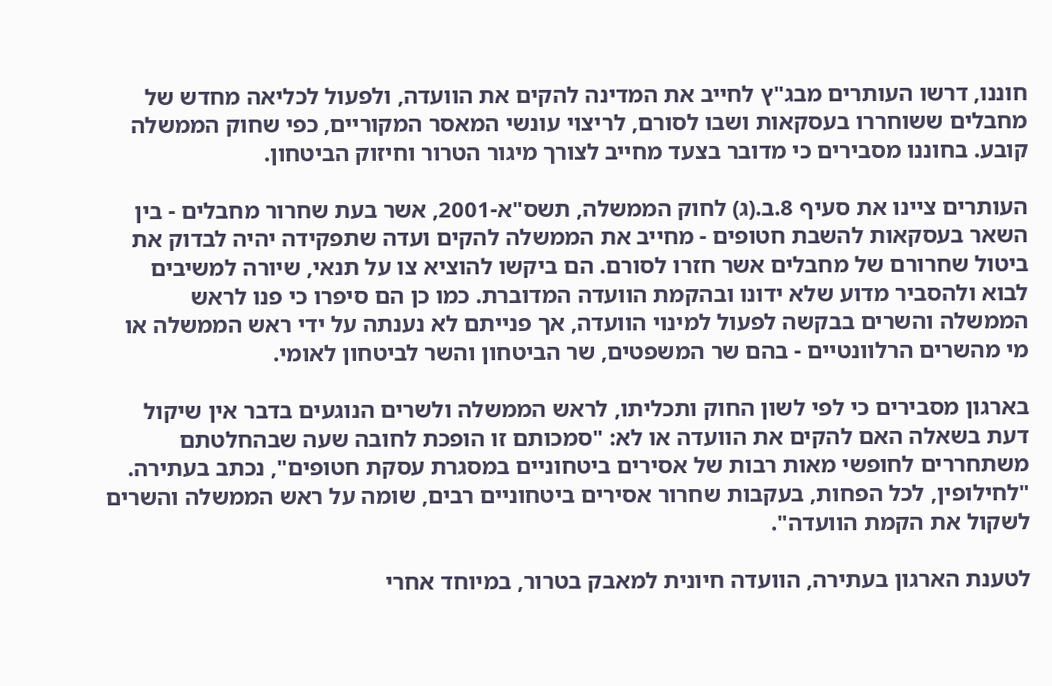חוננו, דרשו העותרים מבג"ץ לחייב את המדינה להקים את הוועדה, ולפעול לכליאה מחדש של מחבלים ששוחררו בעסקאות ושבו לסורם, לריצוי עונשי המאסר המקוריים, כפי שחוק הממשלה קובע. בחוננו מסבירים כי מדובר בצעד מחייב לצורך מיגור הטרור וחיזוק הביטחון.

העותרים ציינו את סעיף 8.ב.(ג) לחוק הממשלה, תשס"א-2001, אשר בעת שחרור מחבלים - בין השאר בעסקאות להשבת חטופים - מחייב את הממשלה להקים ועדה שתפקידה יהיה לבדוק את ביטול שחרורם של מחבלים אשר חזרו לסורם. הם ביקשו להוציא צו על תנאי, שיורה למשיבים לבוא ולהסביר מדוע שלא ידונו ובהקמת הוועדה המדוברת. כמו כן הם סיפרו כי פנו לראש הממשלה והשרים בבקשה לפעול למינוי הוועדה, אך פנייתם לא נענתה על ידי ראש הממשלה או מי מהשרים הרלוונטיים - בהם שר המשפטים, שר הביטחון והשר לביטחון לאומי.

בארגון מסבירים כי לפי לשון החוק ותכליתו, לראש הממשלה ולשרים הנוגעים בדבר אין שיקול דעת בשאלה האם להקים את הוועדה או לא: "סמכותם זו הופכת לחובה שעה שבהחלטתם משתחררים לחופשי מאות רבות של אסירים ביטחוניים במסגרת עסקת חטופים", נכתב בעתירה. "לחילופין, לכל הפחות, בעקבות שחרור אסירים ביטחוניים רבים, שומה על ראש הממשלה והשרים לשקול את הקמת הוועדה".

לטענת הארגון בעתירה, הוועדה חיונית למאבק בטרור, במיוחד אחרי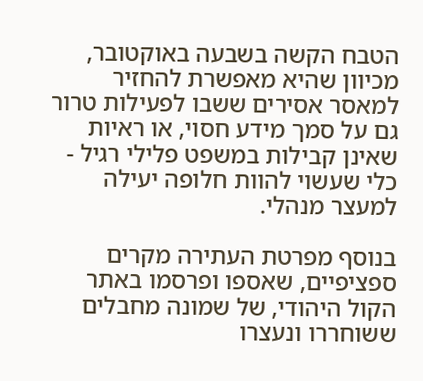הטבח הקשה בשבעה באוקטובר, מכיוון שהיא מאפשרת להחזיר למאסר אסירים ששבו לפעילות טרור גם על סמך מידע חסוי, או ראיות שאינן קבילות במשפט פלילי רגיל - כלי שעשוי להוות חלופה יעילה למעצר מנהלי.

בנוסף מפרטת העתירה מקרים ספציפיים, שאספו ופרסמו באתר הקול היהודי, של שמונה מחבלים ששוחררו ונעצרו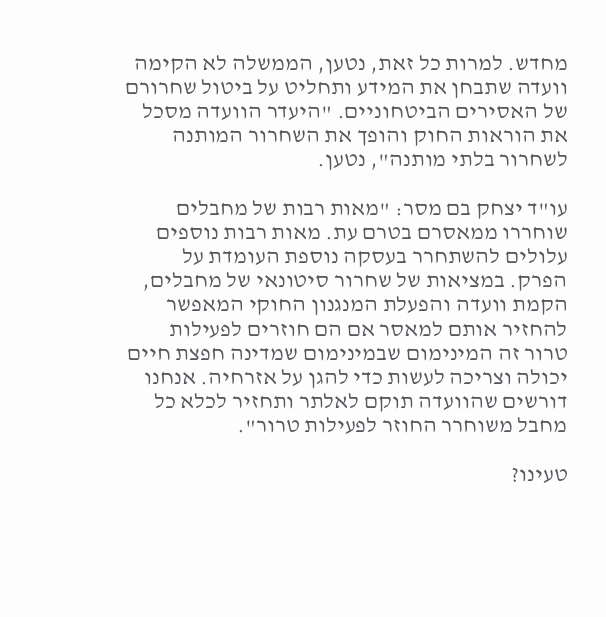מחדש. למרות כל זאת, נטען, הממשלה לא הקימה וועדה שתבחן את המידע ותחליט על ביטול שחרורם של האסירים הביטחוניים. "היעדר הוועדה מסכל את הוראות החוק והופך את השחרור המותנה לשחרור בלתי מותנה", נטען.

עו"ד יצחק בם מסר: "מאות רבות של מחבלים שוחררו ממאסרם בטרם עת. מאות רבות נוספים עלולים להשתחרר בעסקה נוספת העומדת על הפרק. במציאות של שחרור סיטונאי של מחבלים, הקמת וועדה והפעלת המנגנון החוקי המאפשר להחזיר אותם למאסר אם הם חוזרים לפעילות טרור זה המינימום שבמינימום שמדינה חפצת חיים יכולה וצריכה לעשות כדי להגן על אזרחיה. אנחנו דורשים שהוועדה תוקם לאלתר ותחזיר לכלא כל מחבל משוחרר החוזר לפעילות טרור".

טעינו?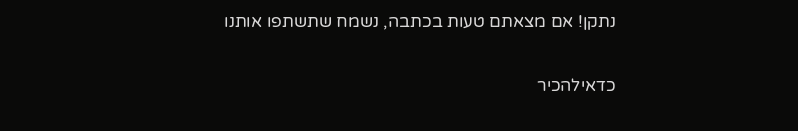נתקן! אם מצאתם טעות בכתבה, נשמח שתשתפו אותנו

כדאילהכיר